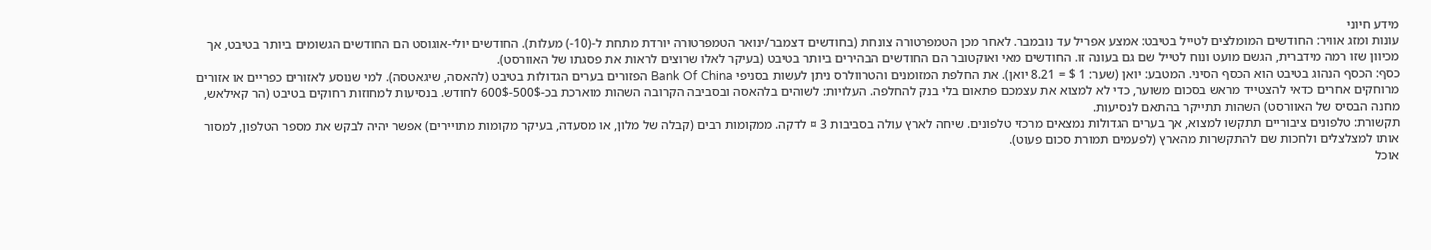מידע חיוני
עונות ומזג אוויר: החודשים המומלצים לטייל בטיבט: אמצע אפריל עד נובמבר. לאחר מכן הטמפרטורה צונחת (בחודשים דצמבר/ינואר הטמפרטורה יורדת מתחת ל-(10-) מעלות). החודשים יולי-אוגוסט הם החודשים הגשומים ביותר בטיבט, אך מכיוון שזו רמה מידברית, הגשם מועט ונוח לטייל שם גם בעונה זו. החודשים מאי ואוקטובר הם החודשים הבהירים ביותר בטיבט (בעיקר לאלו שרוצים לראות את פסגתו של האוורסט).
כסף: הכסף הנהוג בטיבט הוא הכסף הסיני. המטבע: יואן (שער: 1 $ = 8.21 יואן). את החלפת המזומנים והטרוולרס ניתן לעשות בסניפי Bank Of China הפזורים בערים הגדולות בטיבט (להאסה, שיגאטסה). למי שנוסע לאזורים כפריים או אזורים מרוחקים אחרים כדאי להצטייד מראש בסכום משוער, כדי לא למצוא את עצמכם פתאום בלי בנק להחלפה. העלויות: לשוהים בלהאסה ובסביבה הקרובה השהות מוארכת בכ-500$-600$ לחודש. בנסיעות למחוזות רחוקים בטיבט (הר קאילאש, מחנה הבסיס של האוורסט) השהות תתייקר בהתאם לנסיעות.
תקשורת: טלפונים ציבוריים תתקשו למצוא, אך בערים הגדולות נמצאים מרכזי טלפונים. שיחה לארץ עולה בסביבות 3 ¤ לדקה. ממקומות רבים (קבלה של מלון, או מסעדה, בעיקר מקומות מתויירים) אפשר יהיה לבקש את מספר הטלפון, למסור אותו למצלצלים ולחכות שם להתקשרות מהארץ (לפעמים תמורת סכום פעוט).
אוכל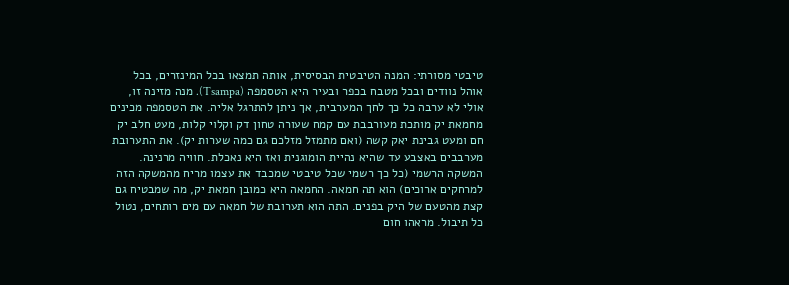טיבטי מסורתי: המנה הטיבטית הבסיסית, אותה תמצאו בכל המינזרים, בכל אוהל נוודים ובכל מטבח בכפר ובעיר היא הטסמפה (Tsampa). מנה מזינה זו, אולי לא ערבה כל כך לחך המערבית, אך ניתן להתרגל אליה. את הטסמפה מכינים מחמאת יק מותכת מעורבבת עם קמח שעורה טחון דק וקלוי קלות, מעט חלב יק חם ומעט גבינת יאק קשה (ואם מתמזל מזלכם גם כמה שערות יק). את התערובת מערבבים באצבע עד שהיא נהיית הומוגנית ואז היא נאכלת. חוויה מרנינה. המשקה הרשמי (כל כך רשמי שכל טיבטי שמכבד את עצמו מריח מהמשקה הזה למרחקים ארוכים) הוא תה חמאה. החמאה היא כמובן חמאת יק, מה שמבטיח גם קצת מהטעם של היק בפנים. התה הוא תערובת של חמאה עם מים רותחים, נטול כל תיבול. מראהו חום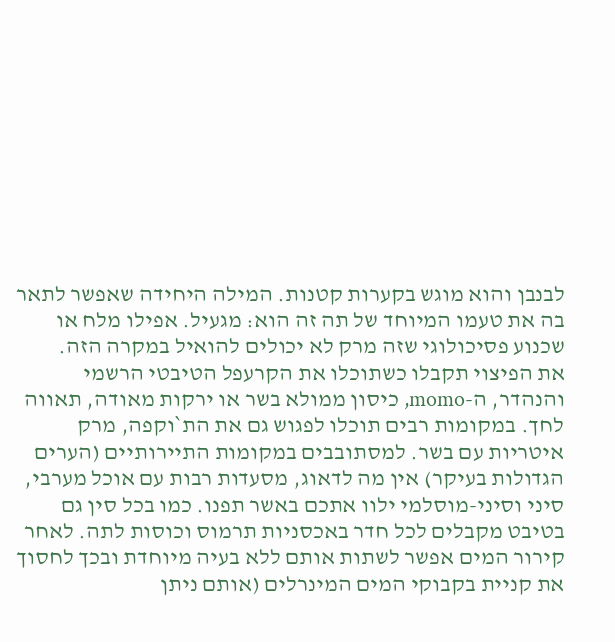לבנבן והוא מוגש בקערות קטנות. המילה היחידה שאפשר לתאר בה את טעמו המיוחד של תה זה הוא: מגעיל. אפילו מלח או שכנוע פסיכולוגי שזה מרק לא יכולים להואיל במקרה הזה.
את הפיצוי תקבלו כשתוכלו את הקרעפל הטיבטי הרשמי והנהדר, ה-momo, כיסון ממולא בשר או ירקות מאודה, תאווה לחך. במקומות רבים תוכלו לפגוש גם את הת`וקפה, מרק איטריות עם בשר. למסתובבים במקומות התיירותיים (הערים הגדולות בעיקר) אין מה לדאוג, מסעדות רבות עם אוכל מערבי, סיני וסיני-מוסלמי ילוו אתכם באשר תפנו. כמו בכל סין גם בטיבט מקבלים לכל חדר באכסניות תרמוס וכוסות לתה. לאחר קירור המים אפשר לשתות אותם ללא בעיה מיוחדת ובכך לחסוך את קניית בקבוקי המים המינרלים (אותם ניתן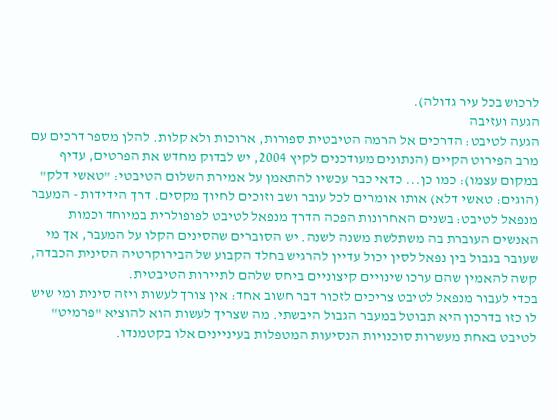לרכוש בכל עיר גדולה).
הגעה ועזיבה
הגעה לטיבט: הדרכים אל הרמה הטיבטית ספורות, ארוכות ולא קלות. להלן מספר דרכים עם מרב הפירוט הקיים (הנתונים מעודכנים לקיץ 2004, יש לבדוק מחדש את הפרטים, עדיף במקום עצמו): כמו כן... כדאי כבר עכשיו להתאמן על אמירת השלום הטיבטי: "טאשי דלק" (הוגים: טאשי דלא) אותו אומרים לכל עובר ושב וזוכים לחיוך מקסים. דרך הידידות - המעבר מנפאל לטיבט: בשנים האחרונות הפכה הדרך מנפאל לטיבט לפופולרית במיוחד וכמות האנשים העוברת בה משתלשת משנה לשנה. יש הסוברים שהסינים הקלו על המעבר, אך מי שעובר בגבול בין נפאל לסין יכול עדיין להרגיש בחלד הקבוע של הבירוקרטיה הסינית הכבדה, קשה להאמין שהם ערכו שינויים קיצוניים ביחס שלהם לתיירות הטיבטית.
בכדי לעבור מנפאל לטיבט צריכים לזכור דבר חשוב אחד: אין צורך לעשות ויזה סינית ומי שיש לו כזו בדרכון היא תבוטל במעבר הגבול היבשתי. מה שצריך לעשות הוא להוציא "פרמיט" לטיבט באחת מעשרות סוכנויות הנסיעות המטפלות בעיניינים אלו בקטמנדו.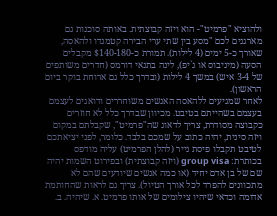ולהוציא "פרמיט"- הוא ויזה קבוצתית. באותה סוכנות גם מארגנים לכם "מסע בין שתי ערי הבירה קטמנדו ולהאסה, שאורך כ-5 ימים (4 לילות). תמורת כ-$140-180 מקבלים הסעה (מיניבוס או ג`יפ), לינה בתנאי דורמס (חדרים משותפים של 3-4 איש) במשך 4 לילות (ובדרך כלל גם ארוחת בוקר ביום הראשון).
לאחר שמגיעים ללהאסה האנשים משוחררים ודואגים לעצמם בעצמם בשהייתם בטיבט. מכיוון שבדרך כלל לא חוזרים כקבוצה מסודרת, צריך לדאוג שה"פרמיט", שקבלתם במקום ויזה סינית, יהיה כתוב על שמכם בלבד. כלומר, לפני יציאתכם לטיבט תקבלו פיסת נייר (להלן הפרמיט) עליה מודפס בכותרת: group visa (ויזה קבוצתית) ובפירוט השמות יהיה שם של בן אדם יחיד (או כמה אנשים שיודעים שהם לא מתכוונים להפרד לכל אורך הטיול). צריך גם לראות שהחותמת אדומה וכדאי שיהיו צילומים של אותו פרמיט. א. שיהיה. ב.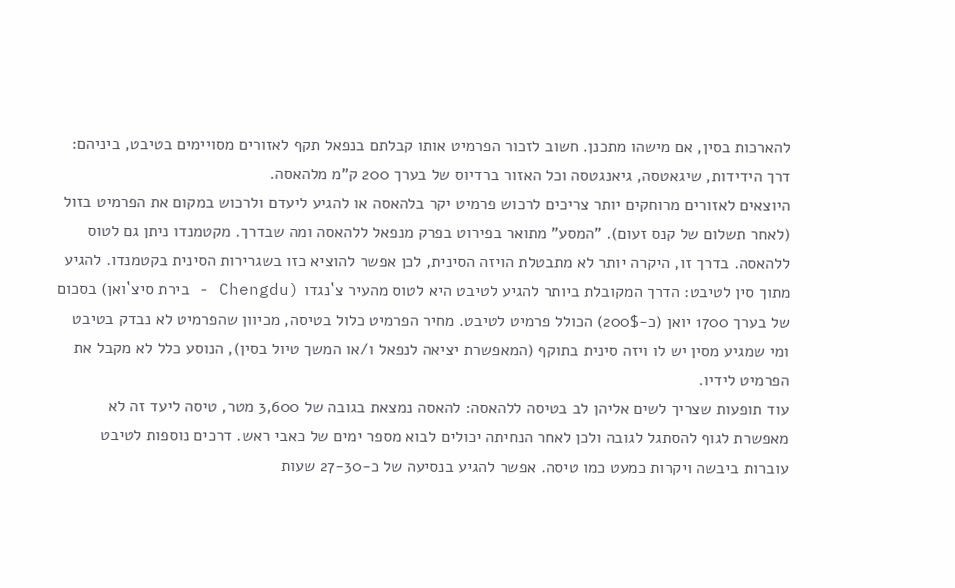להארכות בסין, אם מישהו מתכנן. חשוב לזכור הפרמיט אותו קבלתם בנפאל תקף לאזורים מסויימים בטיבט, ביניהם: דרך הידידות, שיגאטסה, גיאנגטסה וכל האזור ברדיוס של בערך 200 ק"מ מלהאסה.
היוצאים לאזורים מרוחקים יותר צריכים לרכוש פרמיט יקר בלהאסה או להגיע ליעדם ולרכוש במקום את הפרמיט בזול (לאחר תשלום של קנס זעום). "המסע" מתואר בפירוט בפרק מנפאל ללהאסה ומה שבדרך. מקטמנדו ניתן גם לטוס ללהאסה. בדרך זו, היקרה יותר לא מתבטלת הויזה הסינית, לכן אפשר להוציא כזו בשגרירות הסינית בקטמנדו. להגיע מתוך סין לטיבט: הדרך המקובלת ביותר להגיע לטיבט היא לטוס מהעיר צ`נגדו (Chengdu - בירת סיצ`ואן) בסכום של בערך 1700 יואן (כ-200$) הכולל פרמיט לטיבט. מחיר הפרמיט כלול בטיסה, מכיוון שהפרמיט לא נבדק בטיבט ומי שמגיע מסין יש לו ויזה סינית בתוקף (המאפשרת יציאה לנפאל ו/או המשך טיול בסין), הנוסע כלל לא מקבל את הפרמיט לידיו.
עוד תופעות שצריך לשים אליהן לב בטיסה ללהאסה: להאסה נמצאת בגובה של 3,600 מטר, טיסה ליעד זה לא מאפשרת לגוף להסתגל לגובה ולכן לאחר הנחיתה יכולים לבוא מספר ימים של כאבי ראש. דרכים נוספות לטיבט עוברות ביבשה ויקרות כמעט כמו טיסה. אפשר להגיע בנסיעה של כ-27-30 שעות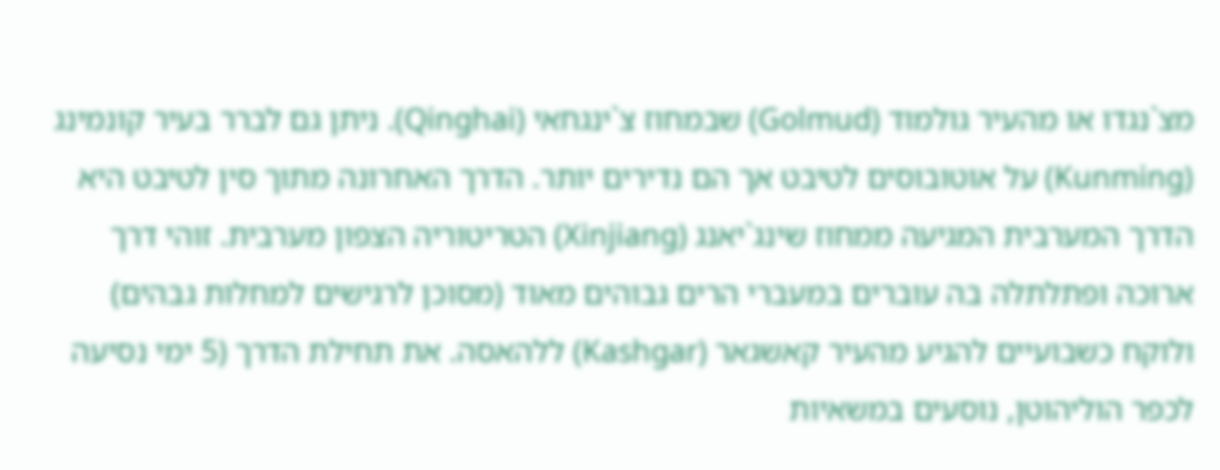מצ`נגדו או מהעיר גולמוד (Golmud) שבמחוז צ`ינגחאי (Qinghai). ניתן גם לברר בעיר קונמינג (Kunming) על אוטובוסים לטיבט אך הם נדירים יותר. הדרך האחרונה מתוך סין לטיבט היא הדרך המערבית המגיעה ממחוז שינג`יאנג (Xinjiang) הטריטוריה הצפון מערבית. זוהי דרך ארוכה ופתלתלה בה עוברים במעברי הרים גבוהים מאוד (מסוכן לרגישים למחלות גבהים) ולוקח כשבועיים להגיע מהעיר קאשגאר (Kashgar) ללהאסה. את תחילת הדרך (5 ימי נסיעה לכפר הוליהוטן, נוסעים במשאיות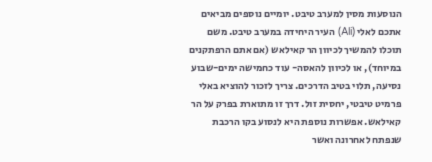הנוסעות מסין למערב טיבט. יומיים נוספים מביאים אתכם לאלי (Ali) העיר היחידה במערב טיבט. משם תוכלו להמשיך לכיוון הר קאילאש (אם אתם הרפתקנים במיוחד), או לכיוון להאסה- עוד כחמישה ימים-שבוע נסיעה, תלוי בטיב הדרכים. צריך לזכור להוציא באלי פרמיט טיבטי, יחסית זול. דרך זו מתוארת בפרק על הר קאילאש. אפשרות נוספת היא לנסוע בקו הרכבת שנפתח לאחרונה ואשר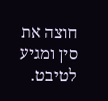חוצה את סין ומגיע לטיבט.